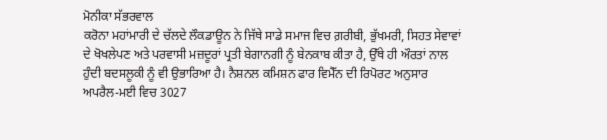ਮੋਨੀਕਾ ਸੱਭਰਵਾਲ
ਕਰੋਨਾ ਮਹਾਂਮਾਰੀ ਦੇ ਚੱਲਦੇ ਲੌਕਡਾਊਨ ਨੇ ਜਿੱਥੇ ਸਾਡੇ ਸਮਾਜ ਵਿਚ ਗ਼ਰੀਬੀ, ਭੁੱਖਮਰੀ, ਸਿਹਤ ਸੇਵਾਵਾਂ ਦੇ ਖੋਖਲੇਪਣ ਅਤੇ ਪਰਵਾਸੀ ਮਜ਼ਦੂਰਾਂ ਪ੍ਰਤੀ ਬੇਗਾਨਗੀ ਨੂੰ ਬੇਨਕਾਬ ਕੀਤਾ ਹੈ, ਉੱਥੇ ਹੀ ਔਰਤਾਂ ਨਾਲ ਹੁੰਦੀ ਬਦਸਲੂਕੀ ਨੂੰ ਵੀ ਉਭਾਰਿਆ ਹੈ। ਨੈਸ਼ਨਲ ਕਮਿਸ਼ਨ ਫਾਰ ਵਿਮੈੱਨ ਦੀ ਰਿਪੋਰਟ ਅਨੁਸਾਰ ਅਪਰੈਲ-ਮਈ ਵਿਚ 3027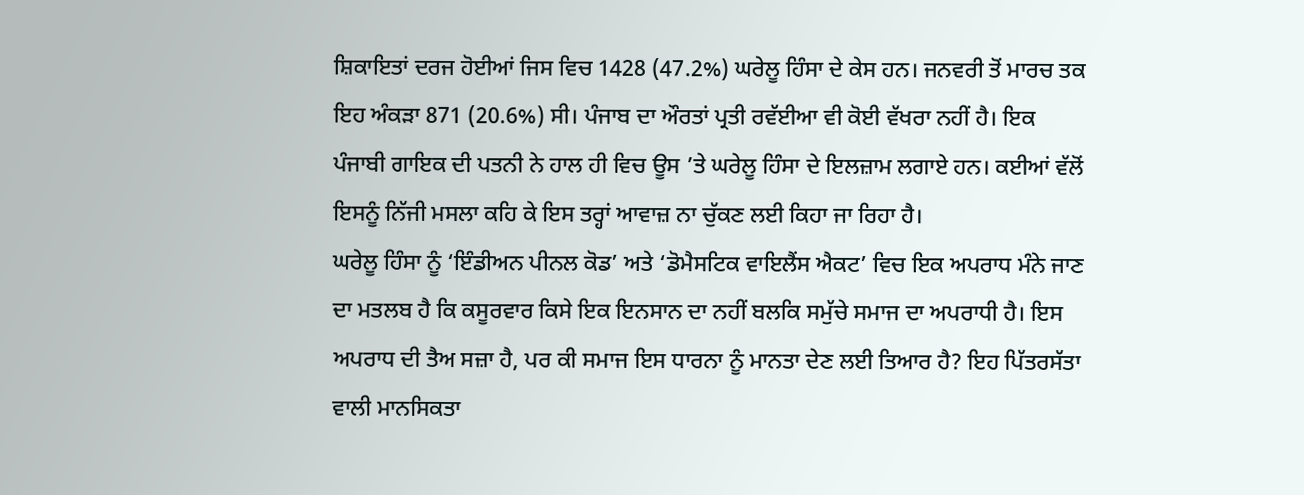ਸ਼ਿਕਾਇਤਾਂ ਦਰਜ ਹੋਈਆਂ ਜਿਸ ਵਿਚ 1428 (47.2%) ਘਰੇਲੂ ਹਿੰਸਾ ਦੇ ਕੇਸ ਹਨ। ਜਨਵਰੀ ਤੋਂ ਮਾਰਚ ਤਕ ਇਹ ਅੰਕੜਾ 871 (20.6%) ਸੀ। ਪੰਜਾਬ ਦਾ ਔਰਤਾਂ ਪ੍ਰਤੀ ਰਵੱਈਆ ਵੀ ਕੋਈ ਵੱਖਰਾ ਨਹੀਂ ਹੈ। ਇਕ ਪੰਜਾਬੀ ਗਾਇਕ ਦੀ ਪਤਨੀ ਨੇ ਹਾਲ ਹੀ ਵਿਚ ਊਸ ’ਤੇ ਘਰੇਲੂ ਹਿੰਸਾ ਦੇ ਇਲਜ਼ਾਮ ਲਗਾਏ ਹਨ। ਕਈਆਂ ਵੱਲੋਂ ਇਸਨੂੰ ਨਿੱਜੀ ਮਸਲਾ ਕਹਿ ਕੇ ਇਸ ਤਰ੍ਹਾਂ ਆਵਾਜ਼ ਨਾ ਚੁੱਕਣ ਲਈ ਕਿਹਾ ਜਾ ਰਿਹਾ ਹੈ।
ਘਰੇਲੂ ਹਿੰਸਾ ਨੂੰ ‘ਇੰਡੀਅਨ ਪੀਨਲ ਕੋਡ’ ਅਤੇ ‘ਡੋਮੈਸਟਿਕ ਵਾਇਲੈਂਸ ਐਕਟ’ ਵਿਚ ਇਕ ਅਪਰਾਧ ਮੰਨੇ ਜਾਣ ਦਾ ਮਤਲਬ ਹੈ ਕਿ ਕਸੂਰਵਾਰ ਕਿਸੇ ਇਕ ਇਨਸਾਨ ਦਾ ਨਹੀਂ ਬਲਕਿ ਸਮੁੱਚੇ ਸਮਾਜ ਦਾ ਅਪਰਾਧੀ ਹੈ। ਇਸ ਅਪਰਾਧ ਦੀ ਤੈਅ ਸਜ਼ਾ ਹੈ, ਪਰ ਕੀ ਸਮਾਜ ਇਸ ਧਾਰਨਾ ਨੂੰ ਮਾਨਤਾ ਦੇਣ ਲਈ ਤਿਆਰ ਹੈ? ਇਹ ਪਿੱਤਰਸੱਤਾ ਵਾਲੀ ਮਾਨਸਿਕਤਾ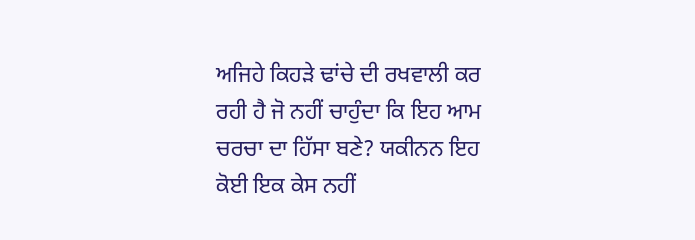ਅਜਿਹੇ ਕਿਹੜੇ ਢਾਂਚੇ ਦੀ ਰਖਵਾਲੀ ਕਰ ਰਹੀ ਹੈ ਜੋ ਨਹੀਂ ਚਾਹੁੰਦਾ ਕਿ ਇਹ ਆਮ ਚਰਚਾ ਦਾ ਹਿੱਸਾ ਬਣੇ? ਯਕੀਨਨ ਇਹ ਕੋਈ ਇਕ ਕੇਸ ਨਹੀਂ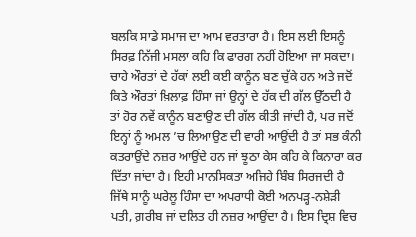ਬਲਕਿ ਸਾਡੇ ਸਮਾਜ ਦਾ ਆਮ ਵਰਤਾਰਾ ਹੈ। ਇਸ ਲਈ ਇਸਨੂੰ ਸਿਰਫ਼ ਨਿੱਜੀ ਮਸਲਾ ਕਹਿ ਕਿ ਫਾਰਗ ਨਹੀਂ ਹੋਇਆ ਜਾ ਸਕਦਾ।
ਚਾਹੇ ਔਰਤਾਂ ਦੇ ਹੱਕਾਂ ਲਈ ਕਈ ਕਾਨੂੰਨ ਬਣ ਚੁੱਕੇ ਹਨ ਅਤੇ ਜਦੋਂ ਕਿਤੇ ਔਰਤਾਂ ਖ਼ਿਲਾਫ਼ ਹਿੰਸਾ ਜਾਂ ਉਨ੍ਹਾਂ ਦੇ ਹੱਕ ਦੀ ਗੱਲ ਉੱਠਦੀ ਹੈ ਤਾਂ ਹੋਰ ਨਵੇਂ ਕਾਨੂੰਨ ਬਣਾਉਣ ਦੀ ਗੱਲ ਕੀਤੀ ਜਾਂਦੀ ਹੈ, ਪਰ ਜਦੋਂ ਇਨ੍ਹਾਂ ਨੂੰ ਅਮਲ ’ਚ ਲਿਆਉਣ ਦੀ ਵਾਰੀ ਆਉਂਦੀ ਹੈ ਤਾਂ ਸਭ ਕੰਨੀ ਕਤਰਾਉਂਦੇ ਨਜ਼ਰ ਆਉਂਦੇ ਹਨ ਜਾਂ ਝੂਠਾ ਕੇਸ ਕਹਿ ਕੇ ਕਿਨਾਰਾ ਕਰ ਦਿੱਤਾ ਜਾਂਦਾ ਹੈ। ਇਹੀ ਮਾਨਸਿਕਤਾ ਅਜਿਹੇ ਬਿੰਬ ਸਿਰਜਦੀ ਹੈ ਜਿੱਥੇ ਸਾਨੂੰ ਘਰੇਲੂ ਹਿੰਸਾ ਦਾ ਅਪਰਾਧੀ ਕੋਈ ਅਨਪੜ੍ਹ-ਨਸ਼ੇੜੀ ਪਤੀ, ਗ਼ਰੀਬ ਜਾਂ ਦਲਿਤ ਹੀ ਨਜ਼ਰ ਆਉਂਦਾ ਹੈ। ਇਸ ਦ੍ਰਿਸ਼ ਵਿਚ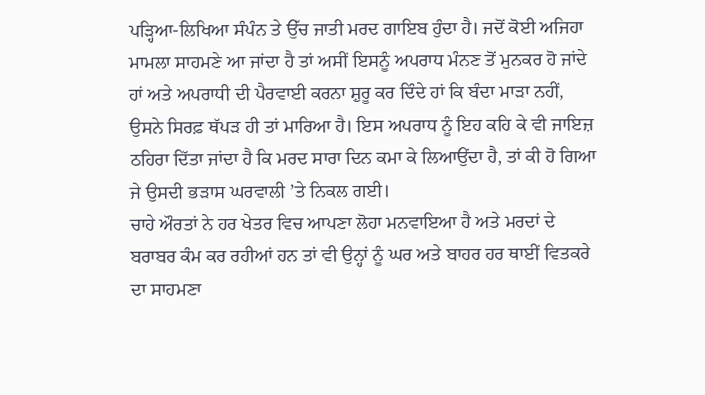ਪੜ੍ਹਿਆ-ਲਿਖਿਆ ਸੰਪੰਨ ਤੇ ਉੱਚ ਜਾਤੀ ਮਰਦ ਗਾਇਬ ਹੁੰਦਾ ਹੈ। ਜਦੋਂ ਕੋਈ ਅਜਿਹਾ ਮਾਮਲਾ ਸਾਹਮਣੇ ਆ ਜਾਂਦਾ ਹੈ ਤਾਂ ਅਸੀਂ ਇਸਨੂੰ ਅਪਰਾਧ ਮੰਨਣ ਤੋਂ ਮੁਨਕਰ ਹੋ ਜਾਂਦੇ ਹਾਂ ਅਤੇ ਅਪਰਾਧੀ ਦੀ ਪੈਰਵਾਈ ਕਰਨਾ ਸ਼ੁਰੂ ਕਰ ਦਿੰਦੇ ਹਾਂ ਕਿ ਬੰਦਾ ਮਾੜਾ ਨਹੀਂ, ਉਸਨੇ ਸਿਰਫ਼ ਥੱਪੜ ਹੀ ਤਾਂ ਮਾਰਿਆ ਹੈ। ਇਸ ਅਪਰਾਧ ਨੂੰ ਇਹ ਕਹਿ ਕੇ ਵੀ ਜਾਇਜ਼ ਠਹਿਰਾ ਦਿੱਤਾ ਜਾਂਦਾ ਹੈ ਕਿ ਮਰਦ ਸਾਰਾ ਦਿਨ ਕਮਾ ਕੇ ਲਿਆਉਂਦਾ ਹੈ, ਤਾਂ ਕੀ ਹੋ ਗਿਆ ਜੇ ਉਸਦੀ ਭੜਾਸ ਘਰਵਾਲੀ ’ਤੇ ਨਿਕਲ ਗਈ।
ਚਾਹੇ ਔਰਤਾਂ ਨੇ ਹਰ ਖੇਤਰ ਵਿਚ ਆਪਣਾ ਲੋਹਾ ਮਨਵਾਇਆ ਹੈ ਅਤੇ ਮਰਦਾਂ ਦੇ ਬਰਾਬਰ ਕੰਮ ਕਰ ਰਹੀਆਂ ਹਨ ਤਾਂ ਵੀ ਉਨ੍ਹਾਂ ਨੂੰ ਘਰ ਅਤੇ ਬਾਹਰ ਹਰ ਥਾਈਂ ਵਿਤਕਰੇ ਦਾ ਸਾਹਮਣਾ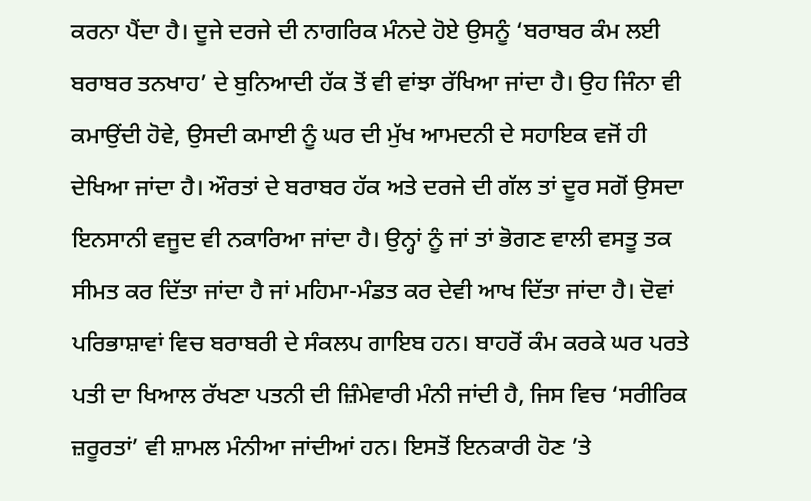ਕਰਨਾ ਪੈਂਦਾ ਹੈ। ਦੂਜੇ ਦਰਜੇ ਦੀ ਨਾਗਰਿਕ ਮੰਨਦੇ ਹੋਏ ਉਸਨੂੰ ‘ਬਰਾਬਰ ਕੰਮ ਲਈ ਬਰਾਬਰ ਤਨਖਾਹ’ ਦੇ ਬੁਨਿਆਦੀ ਹੱਕ ਤੋਂ ਵੀ ਵਾਂਝਾ ਰੱਖਿਆ ਜਾਂਦਾ ਹੈ। ਉਹ ਜਿੰਨਾ ਵੀ ਕਮਾਉਂਦੀ ਹੋਵੇ, ਉਸਦੀ ਕਮਾਈ ਨੂੰ ਘਰ ਦੀ ਮੁੱਖ ਆਮਦਨੀ ਦੇ ਸਹਾਇਕ ਵਜੋਂ ਹੀ ਦੇਖਿਆ ਜਾਂਦਾ ਹੈ। ਔਰਤਾਂ ਦੇ ਬਰਾਬਰ ਹੱਕ ਅਤੇ ਦਰਜੇ ਦੀ ਗੱਲ ਤਾਂ ਦੂਰ ਸਗੋਂ ਉਸਦਾ ਇਨਸਾਨੀ ਵਜੂਦ ਵੀ ਨਕਾਰਿਆ ਜਾਂਦਾ ਹੈ। ਉਨ੍ਹਾਂ ਨੂੰ ਜਾਂ ਤਾਂ ਭੋਗਣ ਵਾਲੀ ਵਸਤੂ ਤਕ ਸੀਮਤ ਕਰ ਦਿੱਤਾ ਜਾਂਦਾ ਹੈ ਜਾਂ ਮਹਿਮਾ-ਮੰਡਤ ਕਰ ਦੇਵੀ ਆਖ ਦਿੱਤਾ ਜਾਂਦਾ ਹੈ। ਦੋਵਾਂ ਪਰਿਭਾਸ਼ਾਵਾਂ ਵਿਚ ਬਰਾਬਰੀ ਦੇ ਸੰਕਲਪ ਗਾਇਬ ਹਨ। ਬਾਹਰੋਂ ਕੰਮ ਕਰਕੇ ਘਰ ਪਰਤੇ ਪਤੀ ਦਾ ਖਿਆਲ ਰੱਖਣਾ ਪਤਨੀ ਦੀ ਜ਼ਿੰਮੇਵਾਰੀ ਮੰਨੀ ਜਾਂਦੀ ਹੈ, ਜਿਸ ਵਿਚ ‘ਸਰੀਰਿਕ ਜ਼ਰੂਰਤਾਂ’ ਵੀ ਸ਼ਾਮਲ ਮੰਨੀਆ ਜਾਂਦੀਆਂ ਹਨ। ਇਸਤੋਂ ਇਨਕਾਰੀ ਹੋਣ ’ਤੇ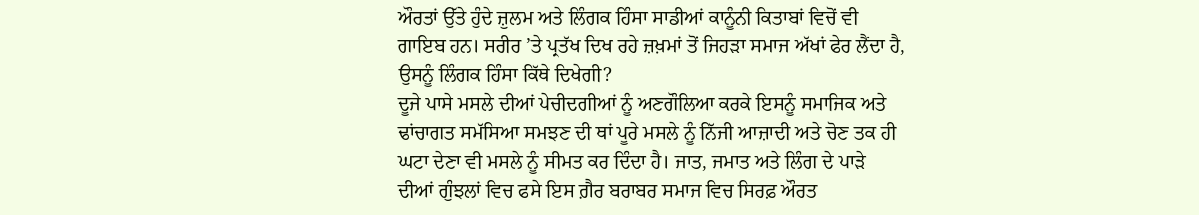ਔਰਤਾਂ ਉੱਤੇ ਹੁੰਦੇ ਜ਼ੁਲਮ ਅਤੇ ਲਿੰਗਕ ਹਿੰਸਾ ਸਾਡੀਆਂ ਕਾਨੂੰਨੀ ਕਿਤਾਬਾਂ ਵਿਚੋਂ ਵੀ ਗਾਇਬ ਹਨ। ਸਰੀਰ ’ਤੇ ਪ੍ਰਤੱਖ ਦਿਖ ਰਹੇ ਜ਼ਖ਼ਮਾਂ ਤੋਂ ਜਿਹੜਾ ਸਮਾਜ ਅੱਖਾਂ ਫੇਰ ਲੈਂਦਾ ਹੈ, ਉਸਨੂੰ ਲਿੰਗਕ ਹਿੰਸਾ ਕਿੱਥੇ ਦਿਖੇਗੀ?
ਦੂਜੇ ਪਾਸੇ ਮਸਲੇ ਦੀਆਂ ਪੇਚੀਦਗੀਆਂ ਨੂੰ ਅਣਗੌਲਿਆ ਕਰਕੇ ਇਸਨੂੰ ਸਮਾਜਿਕ ਅਤੇ ਢਾਂਚਾਗਤ ਸਮੱਸਿਆ ਸਮਝਣ ਦੀ ਥਾਂ ਪੂਰੇ ਮਸਲੇ ਨੂੰ ਨਿੱਜੀ ਆਜ਼ਾਦੀ ਅਤੇ ਚੋਣ ਤਕ ਹੀ ਘਟਾ ਦੇਣਾ ਵੀ ਮਸਲੇ ਨੂੰ ਸੀਮਤ ਕਰ ਦਿੰਦਾ ਹੈ। ਜਾਤ, ਜਮਾਤ ਅਤੇ ਲਿੰਗ ਦੇ ਪਾੜੇ ਦੀਆਂ ਗੁੰਝਲਾਂ ਵਿਚ ਫਸੇ ਇਸ ਗ਼ੈਰ ਬਰਾਬਰ ਸਮਾਜ ਵਿਚ ਸਿਰਫ਼ ਔਰਤ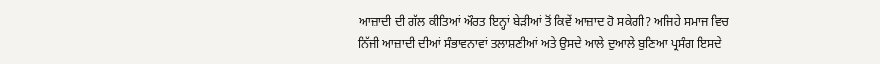ਆਜ਼ਾਦੀ ਦੀ ਗੱਲ ਕੀਤਿਆਂ ਔਰਤ ਇਨ੍ਹਾਂ ਬੇੜੀਆਂ ਤੋਂ ਕਿਵੇਂ ਆਜ਼ਾਦ ਹੋ ਸਕੇਗੀ? ਅਜਿਹੇ ਸਮਾਜ ਵਿਚ ਨਿੱਜੀ ਆਜ਼ਾਦੀ ਦੀਆਂ ਸੰਭਾਵਨਾਵਾਂ ਤਲਾਸ਼ਣੀਆਂ ਅਤੇ ਉਸਦੇ ਆਲੇ ਦੁਆਲੇ ਬੁਣਿਆ ਪ੍ਰਸੰਗ ਇਸਦੇ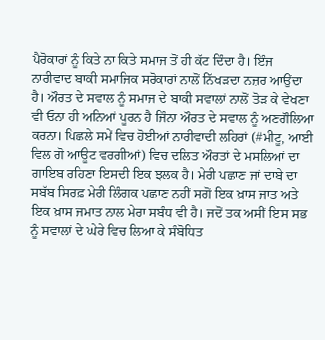ਪੈਰੋਕਾਰਾਂ ਨੂੰ ਕਿਤੇ ਨਾ ਕਿਤੇ ਸਮਾਜ ਤੋਂ ਹੀ ਕੱਟ ਦਿੰਦਾ ਹੈ। ਇੰਜ ਨਾਰੀਵਾਦ ਬਾਕੀ ਸਮਾਜਿਕ ਸਰੋਕਾਰਾਂ ਨਾਲੋਂ ਨਿੱਖੜਦਾ ਨਜ਼ਰ ਆਉਂਦਾ ਹੈ। ਔਰਤ ਦੇ ਸਵਾਲ ਨੂੰ ਸਮਾਜ ਦੇ ਬਾਕੀ ਸਵਾਲਾਂ ਨਾਲੋਂ ਤੋੜ ਕੇ ਵੇਖਣਾ ਵੀ ਓਨਾ ਹੀ ਅਨਿਆਂ ਪੂਰਨ ਹੈ ਜਿੰਨਾ ਔਰਤ ਦੇ ਸਵਾਲ ਨੂੰ ਅਣਗੌਲਿਆ ਕਰਨਾ। ਪਿਛਲੇ ਸਮੇਂ ਵਿਚ ਹੋਈਆਂ ਨਾਰੀਵਾਦੀ ਲਹਿਰਾਂ (#ਮੀਟੂ, ਆਈ ਵਿਲ ਗੋ ਆਊਟ ਵਰਗੀਆਂ) ਵਿਚ ਦਲਿਤ ਔਰਤਾਂ ਦੇ ਮਸਲਿਆਂ ਦਾ ਗਾਇਬ ਰਹਿਣਾ ਇਸਦੀ ਇਕ ਝਲਕ ਹੈ। ਮੇਰੀ ਪਛਾਣ ਜਾਂ ਦਾਬੇ ਦਾ ਸਬੱਬ ਸਿਰਫ਼ ਮੇਰੀ ਲਿੰਗਕ ਪਛਾਣ ਨਹੀਂ ਸਗੋਂ ਇਕ ਖ਼ਾਸ ਜਾਤ ਅਤੇ ਇਕ ਖ਼ਾਸ ਜਮਾਤ ਨਾਲ ਮੇਰਾ ਸਬੰਧ ਵੀ ਹੈ। ਜਦੋਂ ਤਕ ਅਸੀਂ ਇਸ ਸਭ ਨੂੰ ਸਵਾਲਾਂ ਦੇ ਘੇਰੇ ਵਿਚ ਲਿਆ ਕੇ ਸੰਬੋਧਿਤ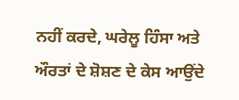ਨਹੀਂ ਕਰਦੇ, ਘਰੇਲੂ ਹਿੰਸਾ ਅਤੇ ਔਰਤਾਂ ਦੇ ਸ਼ੋਸ਼ਣ ਦੇ ਕੇਸ ਆਉਂਦੇ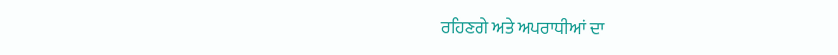ਰਹਿਣਗੇ ਅਤੇ ਅਪਰਾਧੀਆਂ ਦਾ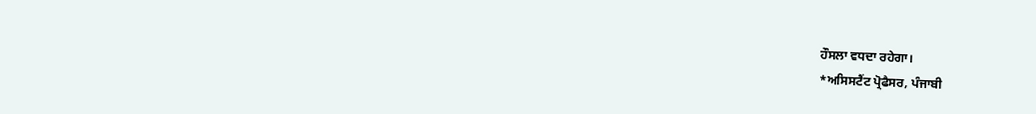ਹੌਸਲਾ ਵਧਦਾ ਰਹੇਗਾ।
*ਅਸਿਸਟੈਂਟ ਪ੍ਰੋਫੈਸਰ, ਪੰਜਾਬੀ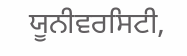ਯੂਨੀਵਰਸਿਟੀ,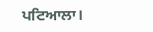ਪਟਿਆਲਾ।